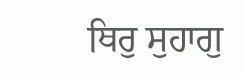ਥਿਰੁ ਸੁਹਾਗੁ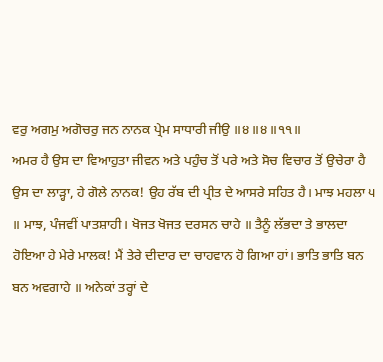ਵਰੁ ਅਗਮੁ ਅਗੋਚਰੁ ਜਨ ਨਾਨਕ ਪ੍ਰੇਮ ਸਾਧਾਰੀ ਜੀਉ ॥੪॥੪॥੧੧॥
ਅਮਰ ਹੈ ਉਸ ਦਾ ਵਿਆਹੁਤਾ ਜੀਵਨ ਅਤੇ ਪਹੁੰਚ ਤੋਂ ਪਰੇ ਅਤੇ ਸੋਚ ਵਿਚਾਰ ਤੋਂ ਉਚੇਰਾ ਹੈ ਉਸ ਦਾ ਲਾੜ੍ਹਾ, ਹੇ ਗੋਲੇ ਨਾਨਕ! ਉਹ ਰੱਬ ਦੀ ਪ੍ਰੀਤ ਦੇ ਆਸਰੇ ਸਹਿਤ ਹੈ। ਮਾਝ ਮਹਲਾ ੫ ॥ ਮਾਝ, ਪੰਜਵੀਂ ਪਾਤਸ਼ਾਹੀ। ਖੋਜਤ ਖੋਜਤ ਦਰਸਨ ਚਾਹੇ ॥ ਤੈਨੂੰ ਲੱਭਦਾ ਤੇ ਭਾਲਦਾ ਹੋਇਆ ਹੇ ਮੇਰੇ ਮਾਲਕ! ਮੈਂ ਤੇਰੇ ਦੀਦਾਰ ਦਾ ਚਾਹਵਾਨ ਹੋ ਗਿਆ ਹਾਂ। ਭਾਤਿ ਭਾਤਿ ਬਨ ਬਨ ਅਵਗਾਹੇ ॥ ਅਨੇਕਾਂ ਤਰ੍ਹਾਂ ਦੇ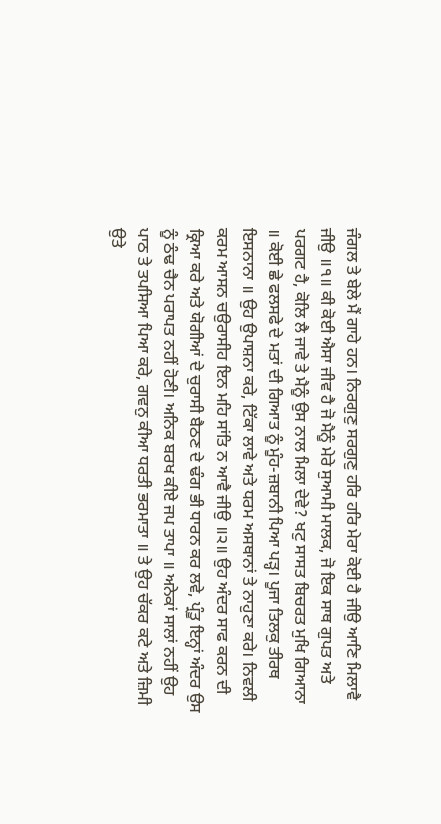ਜੰਗਲ ਤੇ ਬੇਲੇ ਮੈਂ ਗਾਹੇ ਹਨ। ਨਿਰਗੁਣੁ ਸਰਗੁਣੁ ਹਰਿ ਹਰਿ ਮੇਰਾ ਕੋਈ ਹੈ ਜੀਉ ਆਣਿ ਮਿਲਾਵੈ ਜੀਉ ॥੧॥ ਕੀ ਕੋਈ ਐਸਾ ਜੀਵ ਹੈ ਜੋ ਮੈਨੂੰ ਮੇਰੇ ਸੁਆਮੀ ਮਾਲਕ, ਜੋ ਇਕ ਸਾਥ ਗੁਪਤ ਅਤੇ ਪਰਗਟ ਹੈ, ਕੋਲਿ ਲੈ ਜਾਵੇ ਤੇ ਮੈਨੂੰ ਉਸ ਨਾਲ ਮਿਲਾ ਦੇਵੇ? ਖਟੁ ਸਾਸਤ ਬਿਚਰਤ ਮੁਖਿ ਗਿਆਨਾ ॥ ਕੋਈ ਛੇ ਫਲਸਫੇ ਦੇ ਮਤਾਂ ਦੀ ਗਿਆਤ ਨੂੰ ਮੂੰਹ-ਜ਼ਬਾਨੀ ਪਿਆ ਪੜ੍ਹ। ਪੂਜਾ ਤਿਲਕੁ ਤੀਰਥ ਇਸਨਾਨਾ ॥ ਉਹ ਉਪਾਸ਼ਨਾ ਕਰੇ, ਟਿੱਕਾ ਲਾਵੇ ਅਤੇ ਧਰਮ ਅਸਥਾਨਾਂ ਤੇ ਨਾਹੁਣਾ ਕਰੇ। ਨਿਵਲੀ ਕਰਮ ਆਸਨ ਚਉਰਾਸੀਹ ਇਨ ਮਹਿ ਸਾਂਤਿ ਨ ਆਵੈ ਜੀਉ ॥੨॥ ਉਹ ਅੰਦਰ ਸਾਫ ਕਰਨ ਦੀ ਕ੍ਰਿਆ ਕਰੇ ਅਤੇ ਯੋਗੀਆਂ ਦੇ ਚੁਰਾਸੀ ਬੈਠਣ ਦੇ ਢੰਗ ਭੀ ਧਾਰਨ ਕਰ ਲਵੇ, ਪ੍ਰੰਤੂ ਇਨ੍ਹਾਂ ਅੰਦਰ ਉਸ ਨੂੰ ਠੰਢ ਚੈਨ ਪਰਾਪਤ ਨਹੀਂ ਹੋਣੀ। ਅਨਿਕ ਬਰਖ ਕੀਏ ਜਪ ਤਾਪਾ ॥ ਅਨੇਕਾਂ ਸਾਲਾਂ ਨਹੀਂ ਉਹ ਪਾਠ ਤੇ ਤਪਸਿਆ ਪਿਆ ਕਰੇ, ਗਵਨੁ ਕੀਆ ਧਰਤੀ ਭਰਮਾਤਾ ॥ ਤੇ ਉਹ ਚੱਕਰ ਕਟੇ ਅਤੇ ਜ਼ਿਮੀ ਉਤੇ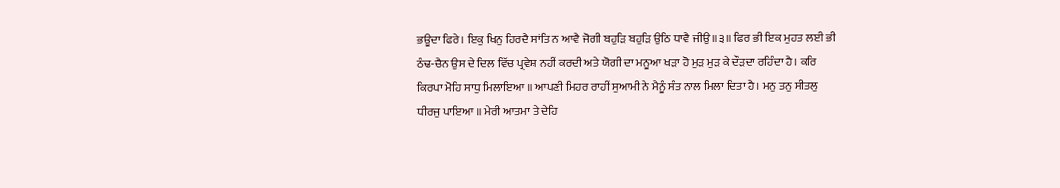ਭਊਦਾ ਫਿਰੇ। ਇਕੁ ਖਿਨੁ ਹਿਰਦੈ ਸਾਂਤਿ ਨ ਆਵੈ ਜੋਗੀ ਬਹੁੜਿ ਬਹੁੜਿ ਉਠਿ ਧਾਵੈ ਜੀਉ ॥੩॥ ਫਿਰ ਭੀ ਇਕ ਮੁਹਤ ਲਈ ਭੀ ਠੰਢ-ਚੈਨ ਉਸ ਦੇ ਦਿਲ ਵਿੱਚ ਪ੍ਰਵੇਸ਼ ਨਹੀਂ ਕਰਦੀ ਅਤੇ ਯੋਗੀ ਦਾ ਮਨੂਆ ਖੜਾ ਹੋ ਮੁੜ ਮੁੜ ਕੇ ਦੌੜਦਾ ਰਹਿੰਦਾ ਹੈ। ਕਰਿ ਕਿਰਪਾ ਮੋਹਿ ਸਾਧੁ ਮਿਲਾਇਆ ॥ ਆਪਣੀ ਮਿਹਰ ਰਾਹੀਂ ਸੁਆਮੀ ਨੇ ਮੈਨੂੰ ਸੰਤ ਨਾਲ ਮਿਲਾ ਦਿਤਾ ਹੈ। ਮਨੁ ਤਨੁ ਸੀਤਲੁ ਧੀਰਜੁ ਪਾਇਆ ॥ ਮੇਰੀ ਆਤਮਾ ਤੇ ਦੇਹਿ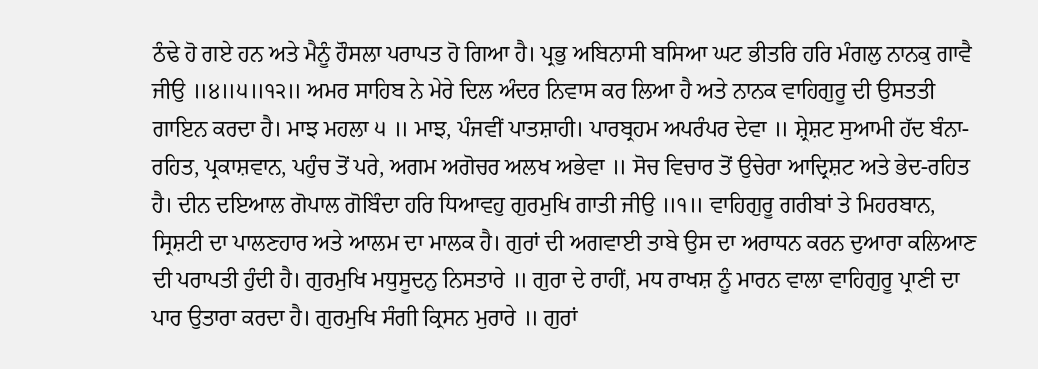ਠੰਢੇ ਹੋ ਗਏ ਹਨ ਅਤੇ ਮੈਨੂੰ ਹੌਸਲਾ ਪਰਾਪਤ ਹੋ ਗਿਆ ਹੈ। ਪ੍ਰਭੁ ਅਬਿਨਾਸੀ ਬਸਿਆ ਘਟ ਭੀਤਰਿ ਹਰਿ ਮੰਗਲੁ ਨਾਨਕੁ ਗਾਵੈ ਜੀਉ ॥੪॥੫॥੧੨॥ ਅਮਰ ਸਾਹਿਬ ਨੇ ਮੇਰੇ ਦਿਲ ਅੰਦਰ ਨਿਵਾਸ ਕਰ ਲਿਆ ਹੈ ਅਤੇ ਨਾਨਕ ਵਾਹਿਗੁਰੂ ਦੀ ਉਸਤਤੀ ਗਾਇਨ ਕਰਦਾ ਹੈ। ਮਾਝ ਮਹਲਾ ੫ ॥ ਮਾਝ, ਪੰਜਵੀਂ ਪਾਤਸ਼ਾਹੀ। ਪਾਰਬ੍ਰਹਮ ਅਪਰੰਪਰ ਦੇਵਾ ॥ ਸ਼੍ਰੇਸ਼ਟ ਸੁਆਮੀ ਹੱਦ ਬੰਨਾ-ਰਹਿਤ, ਪ੍ਰਕਾਸ਼ਵਾਨ, ਪਹੁੰਚ ਤੋਂ ਪਰੇ, ਅਗਮ ਅਗੋਚਰ ਅਲਖ ਅਭੇਵਾ ॥ ਸੋਚ ਵਿਚਾਰ ਤੋਂ ਉਚੇਰਾ ਆਦ੍ਰਿਸ਼ਟ ਅਤੇ ਭੇਦ-ਰਹਿਤ ਹੈ। ਦੀਨ ਦਇਆਲ ਗੋਪਾਲ ਗੋਬਿੰਦਾ ਹਰਿ ਧਿਆਵਹੁ ਗੁਰਮੁਖਿ ਗਾਤੀ ਜੀਉ ॥੧॥ ਵਾਹਿਗੁਰੂ ਗਰੀਬਾਂ ਤੇ ਮਿਹਰਬਾਨ, ਸ੍ਰਿਸ਼ਟੀ ਦਾ ਪਾਲਣਹਾਰ ਅਤੇ ਆਲਮ ਦਾ ਮਾਲਕ ਹੈ। ਗੁਰਾਂ ਦੀ ਅਗਵਾਈ ਤਾਬੇ ਉਸ ਦਾ ਅਰਾਧਨ ਕਰਨ ਦੁਆਰਾ ਕਲਿਆਣ ਦੀ ਪਰਾਪਤੀ ਹੁੰਦੀ ਹੈ। ਗੁਰਮੁਖਿ ਮਧੁਸੂਦਨੁ ਨਿਸਤਾਰੇ ॥ ਗੁਰਾ ਦੇ ਰਾਹੀਂ, ਮਧ ਰਾਖਸ਼ ਨੂੰ ਮਾਰਨ ਵਾਲਾ ਵਾਹਿਗੁਰੂ ਪ੍ਰਾਣੀ ਦਾ ਪਾਰ ਉਤਾਰਾ ਕਰਦਾ ਹੈ। ਗੁਰਮੁਖਿ ਸੰਗੀ ਕ੍ਰਿਸਨ ਮੁਰਾਰੇ ॥ ਗੁਰਾਂ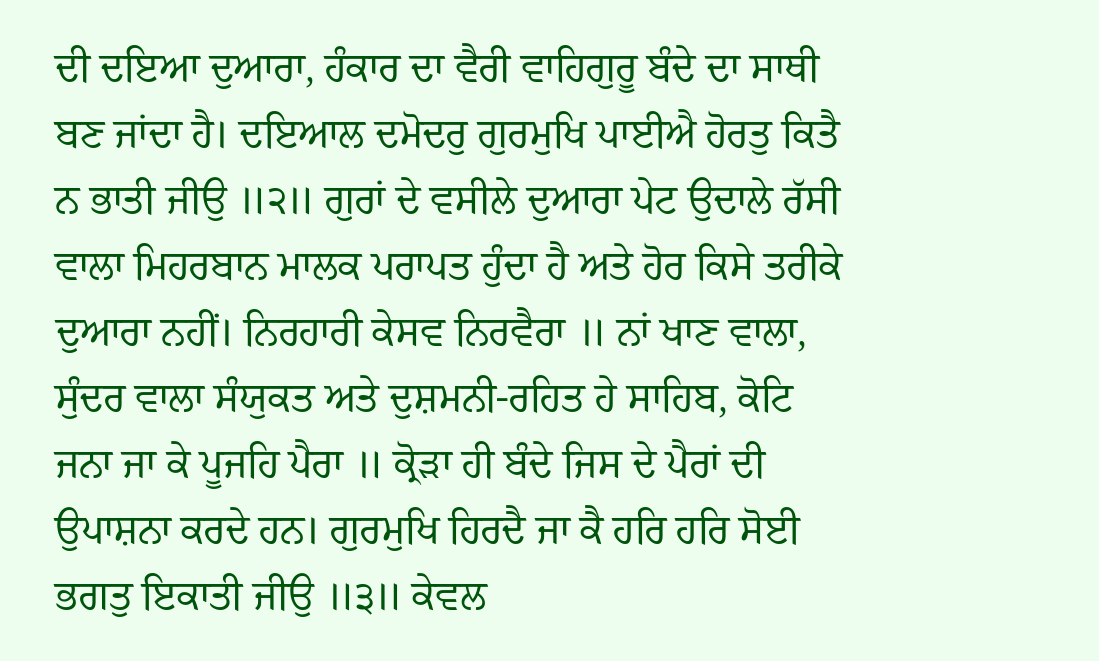ਦੀ ਦਇਆ ਦੁਆਰਾ, ਹੰਕਾਰ ਦਾ ਵੈਰੀ ਵਾਹਿਗੁਰੂ ਬੰਦੇ ਦਾ ਸਾਥੀ ਬਣ ਜਾਂਦਾ ਹੈ। ਦਇਆਲ ਦਮੋਦਰੁ ਗੁਰਮੁਖਿ ਪਾਈਐ ਹੋਰਤੁ ਕਿਤੈ ਨ ਭਾਤੀ ਜੀਉ ॥੨॥ ਗੁਰਾਂ ਦੇ ਵਸੀਲੇ ਦੁਆਰਾ ਪੇਟ ਉਦਾਲੇ ਰੱਸੀ ਵਾਲਾ ਮਿਹਰਬਾਨ ਮਾਲਕ ਪਰਾਪਤ ਹੁੰਦਾ ਹੈ ਅਤੇ ਹੋਰ ਕਿਸੇ ਤਰੀਕੇ ਦੁਆਰਾ ਨਹੀਂ। ਨਿਰਹਾਰੀ ਕੇਸਵ ਨਿਰਵੈਰਾ ॥ ਨਾਂ ਖਾਣ ਵਾਲਾ, ਸੁੰਦਰ ਵਾਲਾ ਸੰਯੁਕਤ ਅਤੇ ਦੁਸ਼ਮਨੀ-ਰਹਿਤ ਹੇ ਸਾਹਿਬ, ਕੋਟਿ ਜਨਾ ਜਾ ਕੇ ਪੂਜਹਿ ਪੈਰਾ ॥ ਕ੍ਰੋੜਾ ਹੀ ਬੰਦੇ ਜਿਸ ਦੇ ਪੈਰਾਂ ਦੀ ਉਪਾਸ਼ਨਾ ਕਰਦੇ ਹਨ। ਗੁਰਮੁਖਿ ਹਿਰਦੈ ਜਾ ਕੈ ਹਰਿ ਹਰਿ ਸੋਈ ਭਗਤੁ ਇਕਾਤੀ ਜੀਉ ॥੩॥ ਕੇਵਲ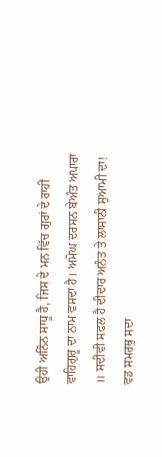ਉਹੀ ਅਨਿੰਨ ਸਾਧੂ ਹੈ, ਜਿਸ ਦੇ ਮਨ ਵਿੱਚ ਗੁਰਾਂ ਦੇ ਰਾਹੀਂ ਵਾਹਿਗੁਰੂ ਦਾ ਨਾਮ ਵਸਦਾ ਹੈ। ਅਮੋਘ ਦਰਸਨ ਬੇਅੰਤ ਅਪਾਰਾ ॥ ਸਦੀਵੀ ਸਫਲ ਹੈ ਦੀਦਾਰ ਅਨੰਤ ਤੇ ਲਾਸਾਨੀ ਸੁਆਮੀ ਦਾ! ਵਡ ਸਮਰਥੁ ਸਦਾ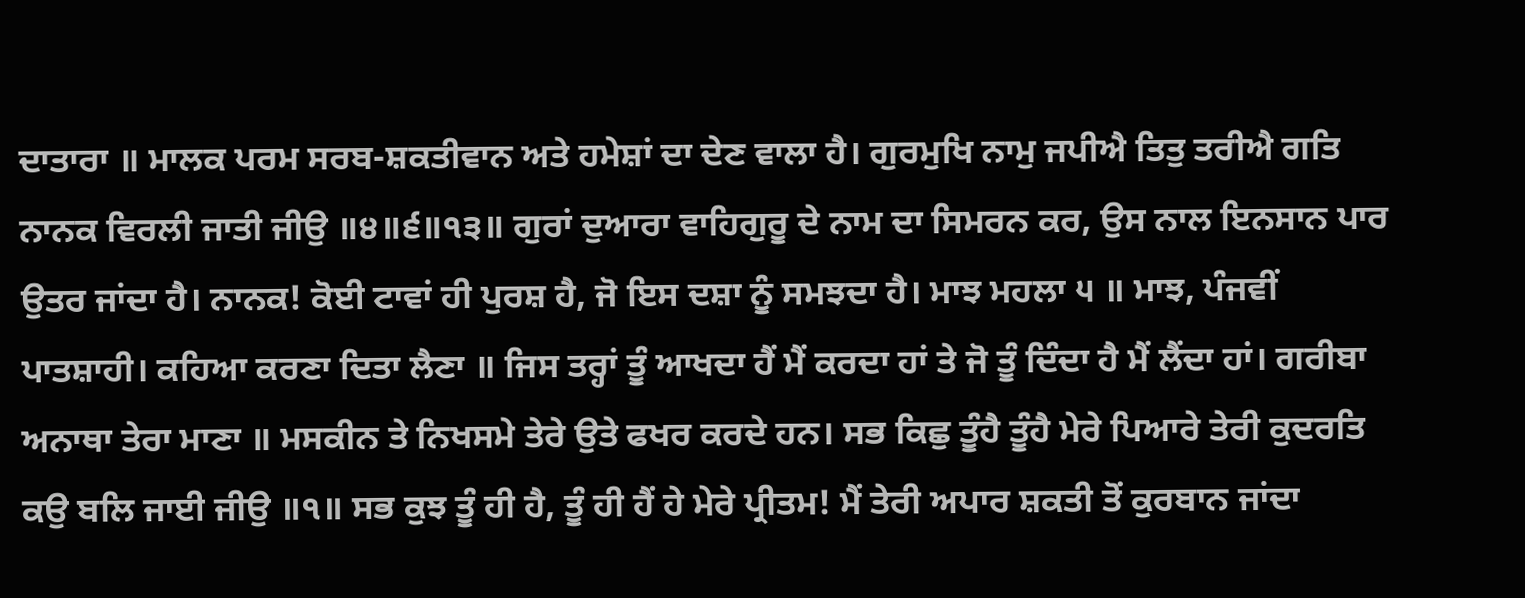ਦਾਤਾਰਾ ॥ ਮਾਲਕ ਪਰਮ ਸਰਬ-ਸ਼ਕਤੀਵਾਨ ਅਤੇ ਹਮੇਸ਼ਾਂ ਦਾ ਦੇਣ ਵਾਲਾ ਹੈ। ਗੁਰਮੁਖਿ ਨਾਮੁ ਜਪੀਐ ਤਿਤੁ ਤਰੀਐ ਗਤਿ ਨਾਨਕ ਵਿਰਲੀ ਜਾਤੀ ਜੀਉ ॥੪॥੬॥੧੩॥ ਗੁਰਾਂ ਦੁਆਰਾ ਵਾਹਿਗੁਰੂ ਦੇ ਨਾਮ ਦਾ ਸਿਮਰਨ ਕਰ, ਉਸ ਨਾਲ ਇਨਸਾਨ ਪਾਰ ਉਤਰ ਜਾਂਦਾ ਹੈ। ਨਾਨਕ! ਕੋਈ ਟਾਵਾਂ ਹੀ ਪੁਰਸ਼ ਹੈ, ਜੋ ਇਸ ਦਸ਼ਾ ਨੂੰ ਸਮਝਦਾ ਹੈ। ਮਾਝ ਮਹਲਾ ੫ ॥ ਮਾਝ, ਪੰਜਵੀਂ ਪਾਤਸ਼ਾਹੀ। ਕਹਿਆ ਕਰਣਾ ਦਿਤਾ ਲੈਣਾ ॥ ਜਿਸ ਤਰ੍ਹਾਂ ਤੂੰ ਆਖਦਾ ਹੈਂ ਮੈਂ ਕਰਦਾ ਹਾਂ ਤੇ ਜੋ ਤੂੰ ਦਿੰਦਾ ਹੈ ਮੈਂ ਲੈਂਦਾ ਹਾਂ। ਗਰੀਬਾ ਅਨਾਥਾ ਤੇਰਾ ਮਾਣਾ ॥ ਮਸਕੀਨ ਤੇ ਨਿਖਸਮੇ ਤੇਰੇ ਉਤੇ ਫਖਰ ਕਰਦੇ ਹਨ। ਸਭ ਕਿਛੁ ਤੂੰਹੈ ਤੂੰਹੈ ਮੇਰੇ ਪਿਆਰੇ ਤੇਰੀ ਕੁਦਰਤਿ ਕਉ ਬਲਿ ਜਾਈ ਜੀਉ ॥੧॥ ਸਭ ਕੁਝ ਤੂੰ ਹੀ ਹੈ, ਤੂੰ ਹੀ ਹੈਂ ਹੇ ਮੇਰੇ ਪ੍ਰੀਤਮ! ਮੈਂ ਤੇਰੀ ਅਪਾਰ ਸ਼ਕਤੀ ਤੋਂ ਕੁਰਬਾਨ ਜਾਂਦਾ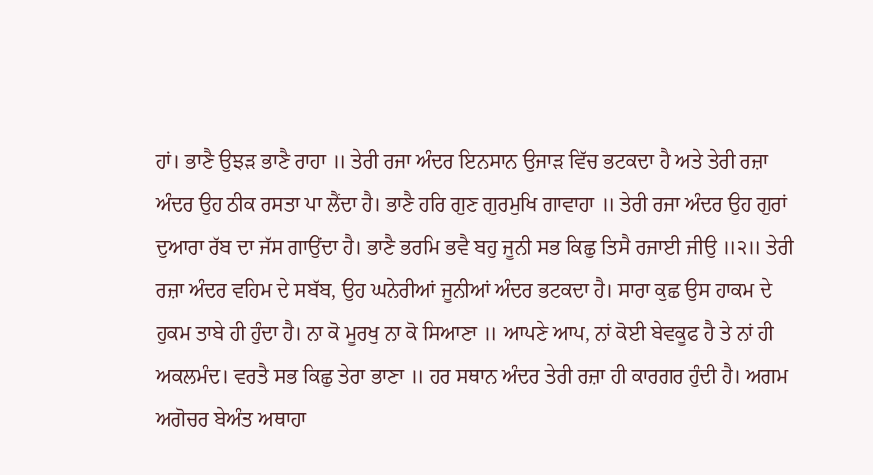ਹਾਂ। ਭਾਣੈ ਉਝੜ ਭਾਣੈ ਰਾਹਾ ॥ ਤੇਰੀ ਰਜਾ ਅੰਦਰ ਇਨਸਾਨ ਉਜਾੜ ਵਿੱਚ ਭਟਕਦਾ ਹੈ ਅਤੇ ਤੇਰੀ ਰਜ਼ਾ ਅੰਦਰ ਉਹ ਠੀਕ ਰਸਤਾ ਪਾ ਲੈਂਦਾ ਹੈ। ਭਾਣੈ ਹਰਿ ਗੁਣ ਗੁਰਮੁਖਿ ਗਾਵਾਹਾ ॥ ਤੇਰੀ ਰਜਾ ਅੰਦਰ ਉਹ ਗੁਰਾਂ ਦੁਆਰਾ ਰੱਬ ਦਾ ਜੱਸ ਗਾਉਂਦਾ ਹੈ। ਭਾਣੈ ਭਰਮਿ ਭਵੈ ਬਹੁ ਜੂਨੀ ਸਭ ਕਿਛੁ ਤਿਸੈ ਰਜਾਈ ਜੀਉ ॥੨॥ ਤੇਰੀ ਰਜ਼ਾ ਅੰਦਰ ਵਹਿਮ ਦੇ ਸਬੱਬ, ਉਹ ਘਨੇਰੀਆਂ ਜੂਨੀਆਂ ਅੰਦਰ ਭਟਕਦਾ ਹੈ। ਸਾਰਾ ਕੁਛ ਉਸ ਹਾਕਮ ਦੇ ਹੁਕਮ ਤਾਬੇ ਹੀ ਹੁੰਦਾ ਹੈ। ਨਾ ਕੋ ਮੂਰਖੁ ਨਾ ਕੋ ਸਿਆਣਾ ॥ ਆਪਣੇ ਆਪ, ਨਾਂ ਕੋਈ ਬੇਵਕੂਫ ਹੈ ਤੇ ਨਾਂ ਹੀ ਅਕਲਮੰਦ। ਵਰਤੈ ਸਭ ਕਿਛੁ ਤੇਰਾ ਭਾਣਾ ॥ ਹਰ ਸਥਾਨ ਅੰਦਰ ਤੇਰੀ ਰਜ਼ਾ ਹੀ ਕਾਰਗਰ ਹੁੰਦੀ ਹੈ। ਅਗਮ ਅਗੋਚਰ ਬੇਅੰਤ ਅਥਾਹਾ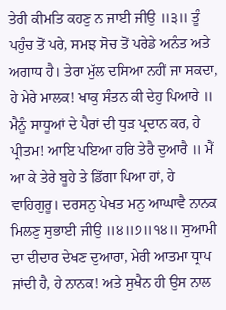ਤੇਰੀ ਕੀਮਤਿ ਕਹਣੁ ਨ ਜਾਈ ਜੀਉ ॥੩॥ ਤੂੰ ਪਹੁੰਚ ਤੋਂ ਪਰੇ, ਸਮਝ ਸੋਚ ਤੋਂ ਪਰੇਡੇ ਅਨੰਤ ਅਤੇ ਅਗਾਧ ਹੈ। ਤੇਰਾ ਮੁੱਲ ਦਸਿਆ ਨਹੀਂ ਜਾ ਸਕਦਾ, ਹੇ ਮੇਰੇ ਮਾਲਕ! ਖਾਕੁ ਸੰਤਨ ਕੀ ਦੇਹੁ ਪਿਆਰੇ ॥ ਮੈਨੂੰ ਸਾਧੂਆਂ ਦੇ ਪੈਰਾਂ ਦੀ ਧੁੜ ਪ੍ਰਦਾਨ ਕਰ, ਹੇ ਪ੍ਰੀਤਮ! ਆਇ ਪਇਆ ਹਰਿ ਤੇਰੈ ਦੁਆਰੈ ॥ ਮੈਂ ਆ ਕੇ ਤੇਰੇ ਬੂਹੇ ਤੇ ਡਿੱਗਾ ਪਿਆ ਹਾਂ, ਹੇ ਵਾਹਿਗੁਰੂ। ਦਰਸਨੁ ਪੇਖਤ ਮਨੁ ਆਘਾਵੈ ਨਾਨਕ ਮਿਲਣੁ ਸੁਭਾਈ ਜੀਉ ॥੪॥੭॥੧੪॥ ਸੁਆਮੀ ਦਾ ਦੀਦਾਰ ਦੇਖਣ ਦੁਆਰਾ, ਮੇਰੀ ਆਤਮਾ ਧ੍ਰਾਪ ਜਾਂਦੀ ਹੈ, ਹੇ ਨਾਨਕ! ਅਤੇ ਸੁਖੈਨ ਹੀ ਉਸ ਨਾਲ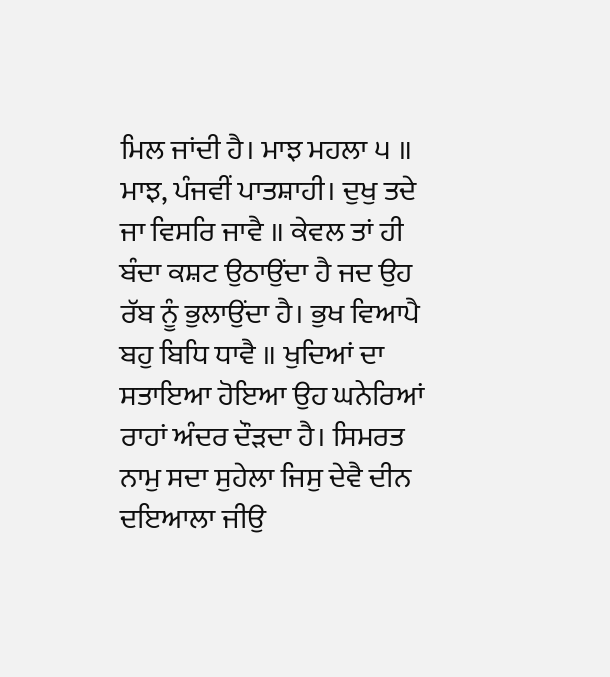ਮਿਲ ਜਾਂਦੀ ਹੈ। ਮਾਝ ਮਹਲਾ ੫ ॥ ਮਾਝ, ਪੰਜਵੀਂ ਪਾਤਸ਼ਾਹੀ। ਦੁਖੁ ਤਦੇ ਜਾ ਵਿਸਰਿ ਜਾਵੈ ॥ ਕੇਵਲ ਤਾਂ ਹੀ ਬੰਦਾ ਕਸ਼ਟ ਉਠਾਉਂਦਾ ਹੈ ਜਦ ਉਹ ਰੱਬ ਨੂੰ ਭੁਲਾਉਂਦਾ ਹੈ। ਭੁਖ ਵਿਆਪੈ ਬਹੁ ਬਿਧਿ ਧਾਵੈ ॥ ਖੁਦਿਆਂ ਦਾ ਸਤਾਇਆ ਹੋਇਆ ਉਹ ਘਨੇਰਿਆਂ ਰਾਹਾਂ ਅੰਦਰ ਦੌੜਦਾ ਹੈ। ਸਿਮਰਤ ਨਾਮੁ ਸਦਾ ਸੁਹੇਲਾ ਜਿਸੁ ਦੇਵੈ ਦੀਨ ਦਇਆਲਾ ਜੀਉ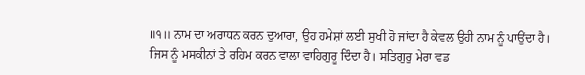॥੧॥ ਨਾਮ ਦਾ ਅਰਾਧਨ ਕਰਨ ਦੁਆਰਾ, ਉਹ ਹਮੇਸ਼ਾਂ ਲਈ ਸੁਖੀ ਹੋ ਜਾਂਦਾ ਹੈ ਕੇਵਲ ਉਹੀ ਨਾਮ ਨੂੰ ਪਾਉਂਦਾ ਹੈ। ਜਿਸ ਨੂੰ ਮਸਕੀਨਾਂ ਤੇ ਰਹਿਮ ਕਰਨ ਵਾਲਾ ਵਾਹਿਗੁਰੂ ਦਿੰਦਾ ਹੈ। ਸਤਿਗੁਰੁ ਮੇਰਾ ਵਡ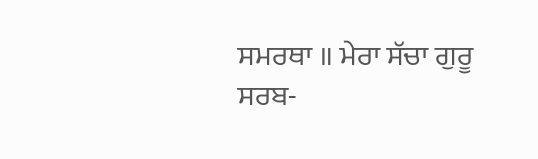ਸਮਰਥਾ ॥ ਮੇਰਾ ਸੱਚਾ ਗੁਰੂ ਸਰਬ-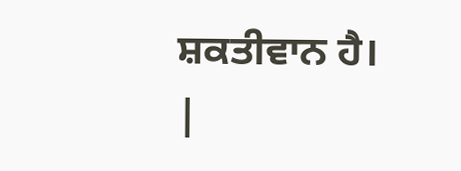ਸ਼ਕਤੀਵਾਨ ਹੈ।
|